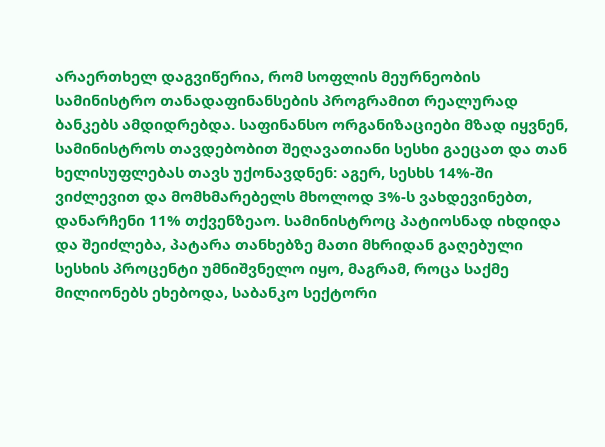არაერთხელ დაგვიწერია, რომ სოფლის მეურნეობის სამინისტრო თანადაფინანსების პროგრამით რეალურად ბანკებს ამდიდრებდა. საფინანსო ორგანიზაციები მზად იყვნენ, სამინისტროს თავდებობით შეღავათიანი სესხი გაეცათ და თან ხელისუფლებას თავს უქონავდნენ: აგერ, სესხს 14%-ში ვიძლევით და მომხმარებელს მხოლოდ 3%-ს ვახდევინებთ, დანარჩენი 11% თქვენზეაო. სამინისტროც პატიოსნად იხდიდა და შეიძლება, პატარა თანხებზე მათი მხრიდან გაღებული სესხის პროცენტი უმნიშვნელო იყო, მაგრამ, როცა საქმე მილიონებს ეხებოდა, საბანკო სექტორი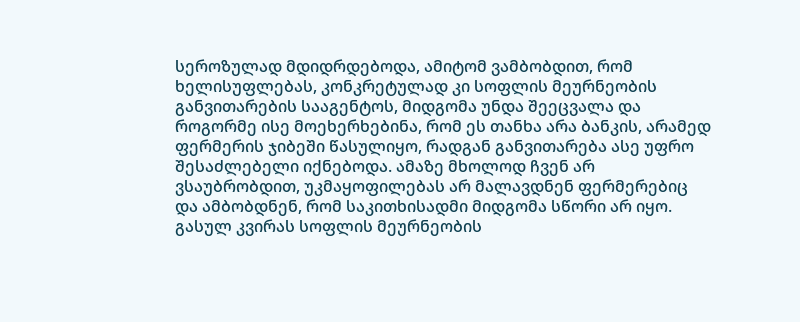სეროზულად მდიდრდებოდა, ამიტომ ვამბობდით, რომ ხელისუფლებას, კონკრეტულად კი სოფლის მეურნეობის განვითარების სააგენტოს, მიდგომა უნდა შეეცვალა და როგორმე ისე მოეხერხებინა, რომ ეს თანხა არა ბანკის, არამედ ფერმერის ჯიბეში წასულიყო, რადგან განვითარება ასე უფრო შესაძლებელი იქნებოდა. ამაზე მხოლოდ ჩვენ არ ვსაუბრობდით, უკმაყოფილებას არ მალავდნენ ფერმერებიც და ამბობდნენ, რომ საკითხისადმი მიდგომა სწორი არ იყო.
გასულ კვირას სოფლის მეურნეობის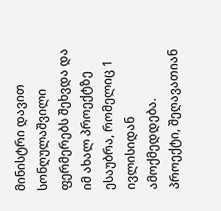მინისტრი დავით სონღულაშვილი ფერმერებს შეხვდა და იმ ახალ პროექტზე ესაუბრა, რომელიც 1 ივლისიდან ამოქმედდება. პროექტი, შეღავათიან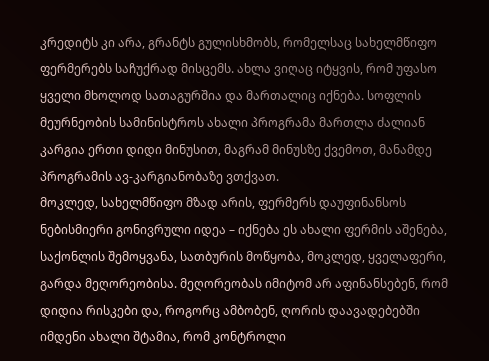კრედიტს კი არა, გრანტს გულისხმობს, რომელსაც სახელმწიფო ფერმერებს საჩუქრად მისცემს. ახლა ვიღაც იტყვის, რომ უფასო ყველი მხოლოდ სათაგურშია და მართალიც იქნება. სოფლის მეურნეობის სამინისტროს ახალი პროგრამა მართლა ძალიან კარგია ერთი დიდი მინუსით, მაგრამ მინუსზე ქვემოთ, მანამდე პროგრამის ავ-კარგიანობაზე ვთქვათ.
მოკლედ, სახელმწიფო მზად არის, ფერმერს დაუფინანსოს ნებისმიერი გონივრული იდეა – იქნება ეს ახალი ფერმის აშენება, საქონლის შემოყვანა, სათბურის მოწყობა, მოკლედ, ყველაფერი, გარდა მეღორეობისა. მეღორეობას იმიტომ არ აფინანსებენ, რომ დიდია რისკები და, როგორც ამბობენ, ღორის დაავადებებში იმდენი ახალი შტამია, რომ კონტროლი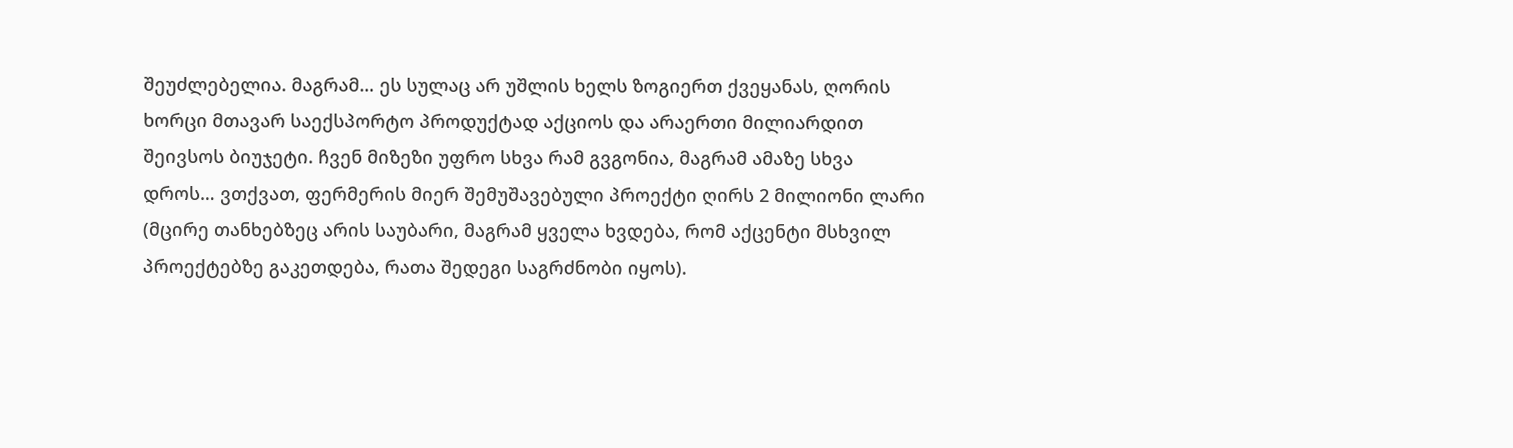შეუძლებელია. მაგრამ… ეს სულაც არ უშლის ხელს ზოგიერთ ქვეყანას, ღორის ხორცი მთავარ საექსპორტო პროდუქტად აქციოს და არაერთი მილიარდით შეივსოს ბიუჯეტი. ჩვენ მიზეზი უფრო სხვა რამ გვგონია, მაგრამ ამაზე სხვა დროს… ვთქვათ, ფერმერის მიერ შემუშავებული პროექტი ღირს 2 მილიონი ლარი (მცირე თანხებზეც არის საუბარი, მაგრამ ყველა ხვდება, რომ აქცენტი მსხვილ პროექტებზე გაკეთდება, რათა შედეგი საგრძნობი იყოს).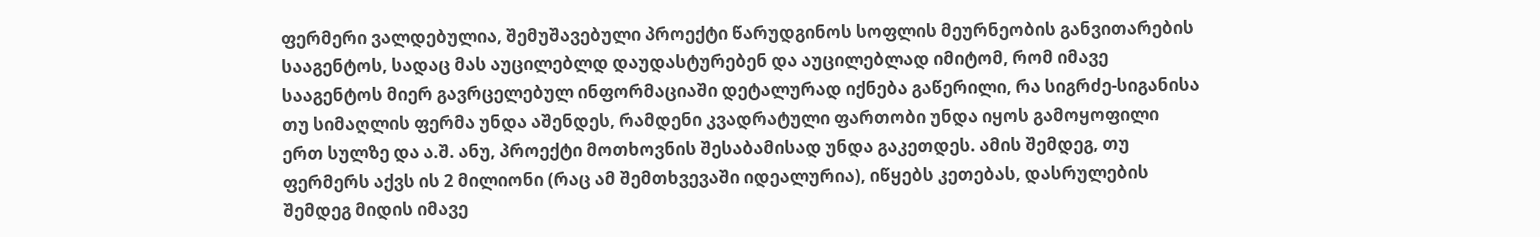ფერმერი ვალდებულია, შემუშავებული პროექტი წარუდგინოს სოფლის მეურნეობის განვითარების სააგენტოს, სადაც მას აუცილებლდ დაუდასტურებენ და აუცილებლად იმიტომ, რომ იმავე სააგენტოს მიერ გავრცელებულ ინფორმაციაში დეტალურად იქნება გაწერილი, რა სიგრძე-სიგანისა თუ სიმაღლის ფერმა უნდა აშენდეს, რამდენი კვადრატული ფართობი უნდა იყოს გამოყოფილი ერთ სულზე და ა.შ. ანუ, პროექტი მოთხოვნის შესაბამისად უნდა გაკეთდეს. ამის შემდეგ, თუ ფერმერს აქვს ის 2 მილიონი (რაც ამ შემთხვევაში იდეალურია), იწყებს კეთებას, დასრულების შემდეგ მიდის იმავე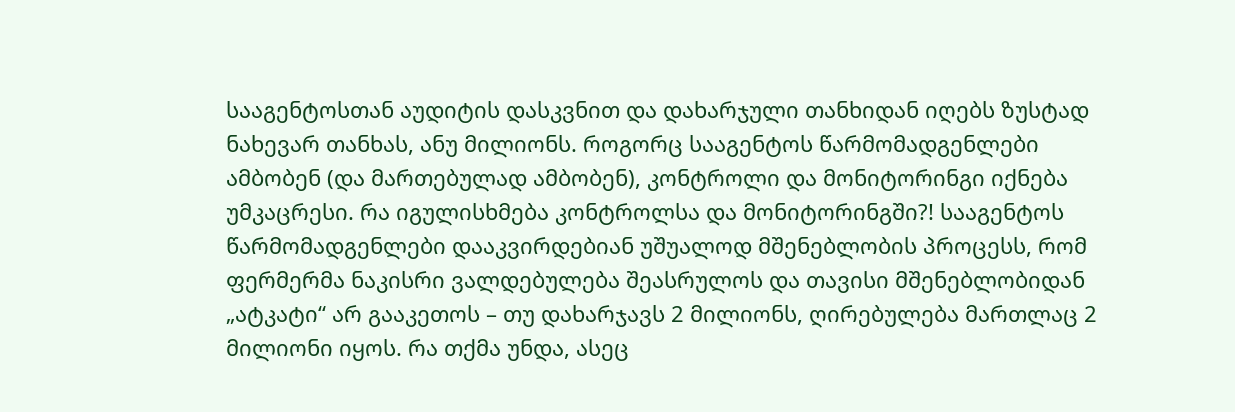სააგენტოსთან აუდიტის დასკვნით და დახარჯული თანხიდან იღებს ზუსტად ნახევარ თანხას, ანუ მილიონს. როგორც სააგენტოს წარმომადგენლები ამბობენ (და მართებულად ამბობენ), კონტროლი და მონიტორინგი იქნება უმკაცრესი. რა იგულისხმება კონტროლსა და მონიტორინგში?! სააგენტოს წარმომადგენლები დააკვირდებიან უშუალოდ მშენებლობის პროცესს, რომ ფერმერმა ნაკისრი ვალდებულება შეასრულოს და თავისი მშენებლობიდან „ატკატი“ არ გააკეთოს – თუ დახარჯავს 2 მილიონს, ღირებულება მართლაც 2 მილიონი იყოს. რა თქმა უნდა, ასეც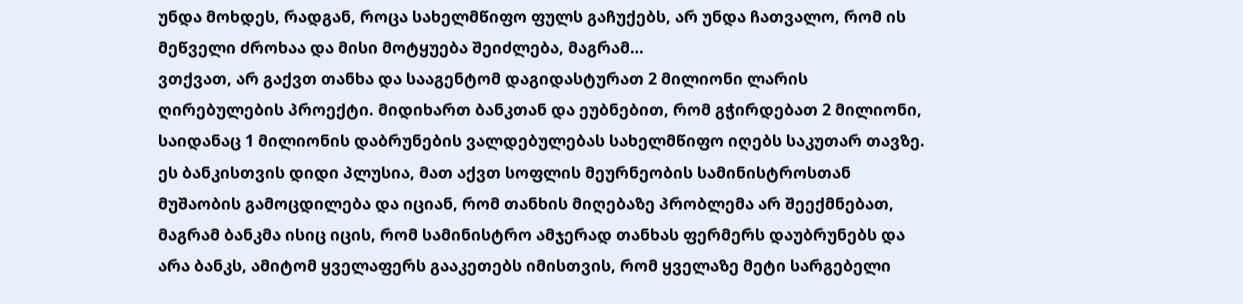უნდა მოხდეს, რადგან, როცა სახელმწიფო ფულს გაჩუქებს, არ უნდა ჩათვალო, რომ ის მეწველი ძროხაა და მისი მოტყუება შეიძლება, მაგრამ…
ვთქვათ, არ გაქვთ თანხა და სააგენტომ დაგიდასტურათ 2 მილიონი ლარის ღირებულების პროექტი. მიდიხართ ბანკთან და ეუბნებით, რომ გჭირდებათ 2 მილიონი, საიდანაც 1 მილიონის დაბრუნების ვალდებულებას სახელმწიფო იღებს საკუთარ თავზე. ეს ბანკისთვის დიდი პლუსია, მათ აქვთ სოფლის მეურნეობის სამინისტროსთან მუშაობის გამოცდილება და იციან, რომ თანხის მიღებაზე პრობლემა არ შეექმნებათ, მაგრამ ბანკმა ისიც იცის, რომ სამინისტრო ამჯერად თანხას ფერმერს დაუბრუნებს და არა ბანკს, ამიტომ ყველაფერს გააკეთებს იმისთვის, რომ ყველაზე მეტი სარგებელი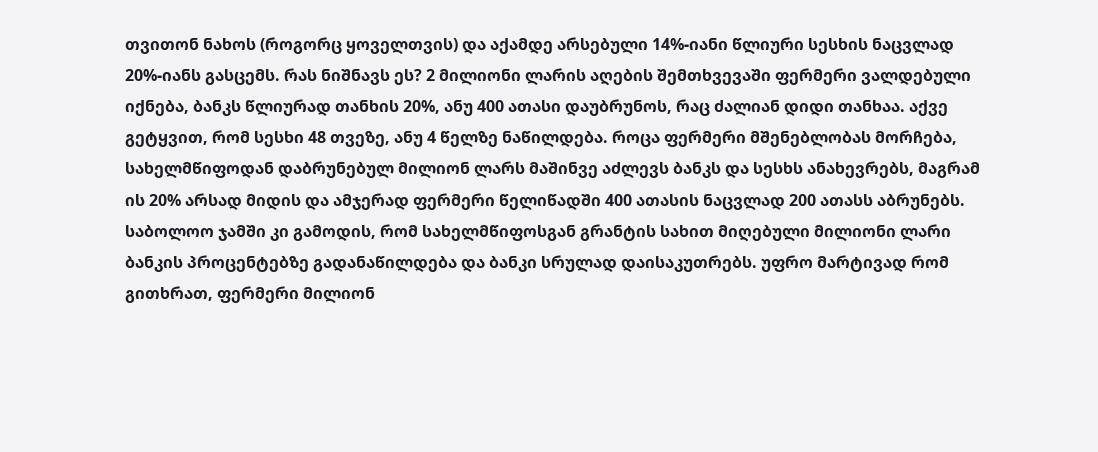თვითონ ნახოს (როგორც ყოველთვის) და აქამდე არსებული 14%-იანი წლიური სესხის ნაცვლად 20%-იანს გასცემს. რას ნიშნავს ეს? 2 მილიონი ლარის აღების შემთხვევაში ფერმერი ვალდებული იქნება, ბანკს წლიურად თანხის 20%, ანუ 400 ათასი დაუბრუნოს, რაც ძალიან დიდი თანხაა. აქვე გეტყვით, რომ სესხი 48 თვეზე, ანუ 4 წელზე ნაწილდება. როცა ფერმერი მშენებლობას მორჩება, სახელმწიფოდან დაბრუნებულ მილიონ ლარს მაშინვე აძლევს ბანკს და სესხს ანახევრებს, მაგრამ ის 20% არსად მიდის და ამჯერად ფერმერი წელიწადში 400 ათასის ნაცვლად 200 ათასს აბრუნებს. საბოლოო ჯამში კი გამოდის, რომ სახელმწიფოსგან გრანტის სახით მიღებული მილიონი ლარი ბანკის პროცენტებზე გადანაწილდება და ბანკი სრულად დაისაკუთრებს. უფრო მარტივად რომ გითხრათ, ფერმერი მილიონ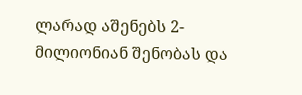ლარად აშენებს 2- მილიონიან შენობას და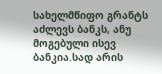სახელმწიფო გრანტს აძლევს ბანკს, ანუ მოგებული ისევ ბანკია.სად არის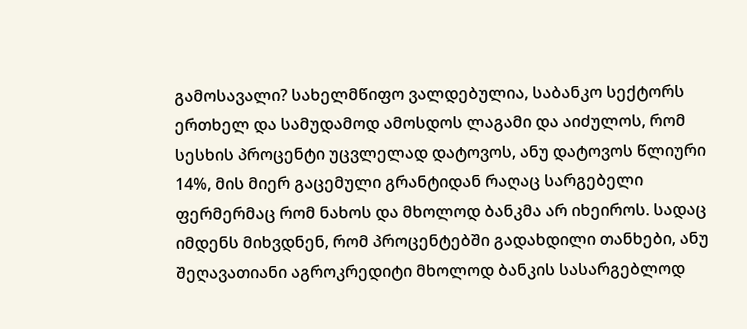გამოსავალი? სახელმწიფო ვალდებულია, საბანკო სექტორს ერთხელ და სამუდამოდ ამოსდოს ლაგამი და აიძულოს, რომ სესხის პროცენტი უცვლელად დატოვოს, ანუ დატოვოს წლიური 14%, მის მიერ გაცემული გრანტიდან რაღაც სარგებელი ფერმერმაც რომ ნახოს და მხოლოდ ბანკმა არ იხეიროს. სადაც იმდენს მიხვდნენ, რომ პროცენტებში გადახდილი თანხები, ანუ შეღავათიანი აგროკრედიტი მხოლოდ ბანკის სასარგებლოდ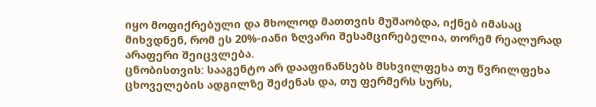იყო მოფიქრებული და მხოლოდ მათთვის მუშაობდა, იქნებ იმასაც მიხვდნენ, რომ ეს 20%-იანი ზღვარი შესამცირებელია, თორემ რეალურად არაფერი შეიცვლება.
ცნობისთვის: სააგენტო არ დააფინანსებს მსხვილფეხა თუ წვრილფეხა ცხოველების ადგილზე შეძენას და, თუ ფერმერს სურს,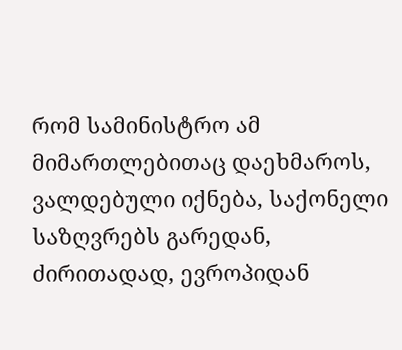რომ სამინისტრო ამ მიმართლებითაც დაეხმაროს, ვალდებული იქნება, საქონელი საზღვრებს გარედან, ძირითადად, ევროპიდან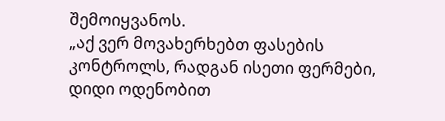შემოიყვანოს.
„აქ ვერ მოვახერხებთ ფასების კონტროლს, რადგან ისეთი ფერმები, დიდი ოდენობით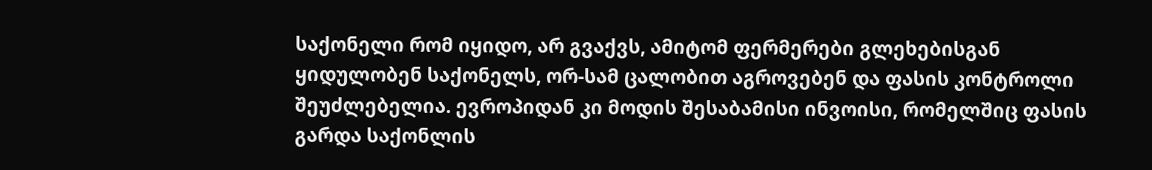საქონელი რომ იყიდო, არ გვაქვს, ამიტომ ფერმერები გლეხებისგან ყიდულობენ საქონელს, ორ-სამ ცალობით აგროვებენ და ფასის კონტროლი შეუძლებელია. ევროპიდან კი მოდის შესაბამისი ინვოისი, რომელშიც ფასის გარდა საქონლის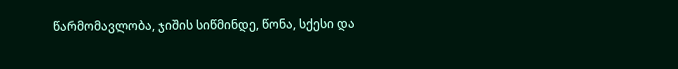წარმომავლობა, ჯიშის სიწმინდე, წონა, სქესი და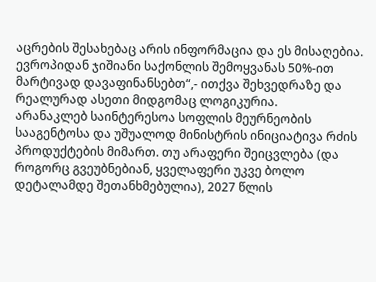აცრების შესახებაც არის ინფორმაცია და ეს მისაღებია. ევროპიდან ჯიშიანი საქონლის შემოყვანას 50%-ით მარტივად დავაფინანსებთ“,- ითქვა შეხვედრაზე და რეალურად ასეთი მიდგომაც ლოგიკურია.
არანაკლებ საინტერესოა სოფლის მეურნეობის სააგენტოსა და უშუალოდ მინისტრის ინიციატივა რძის პროდუქტების მიმართ. თუ არაფერი შეიცვლება (და როგორც გვეუბნებიან, ყველაფერი უკვე ბოლო დეტალამდე შეთანხმებულია), 2027 წლის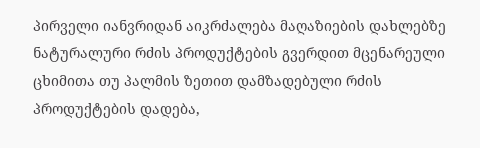პირველი იანვრიდან აიკრძალება მაღაზიების დახლებზე ნატურალური რძის პროდუქტების გვერდით მცენარეული ცხიმითა თუ პალმის ზეთით დამზადებული რძის პროდუქტების დადება,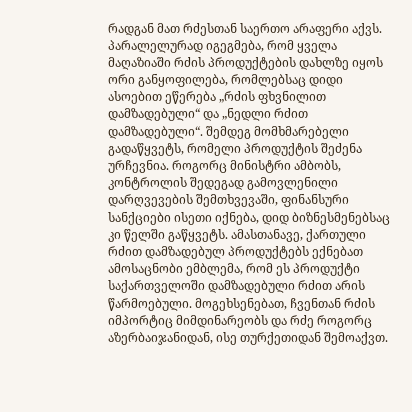რადგან მათ რძესთან საერთო არაფერი აქვს. პარალელურად იგეგმება, რომ ყველა მაღაზიაში რძის პროდუქტების დახლზე იყოს ორი განყოფილება, რომლებსაც დიდი ასოებით ეწერება „რძის ფხვნილით დამზადებული“ და „ნედლი რძით დამზადებული“. შემდეგ მომხმარებელი გადაწყვეტს, რომელი პროდუქტის შეძენა ურჩევნია. როგორც მინისტრი ამბობს, კონტროლის შედეგად გამოვლენილი დარღვევების შემთხვევაში, ფინანსური სანქციები ისეთი იქნება, დიდ ბიზნესმენებსაც კი წელში გაწყვეტს. ამასთანავე, ქართული რძით დამზადებულ პროდუქტებს ექნებათ ამოსაცნობი ემბლემა, რომ ეს პროდუქტი საქართველოში დამზადებული რძით არის წარმოებული. მოგეხსენებათ, ჩვენთან რძის იმპორტიც მიმდინარეობს და რძე როგორც აზერბაიჯანიდან, ისე თურქეთიდან შემოაქვთ.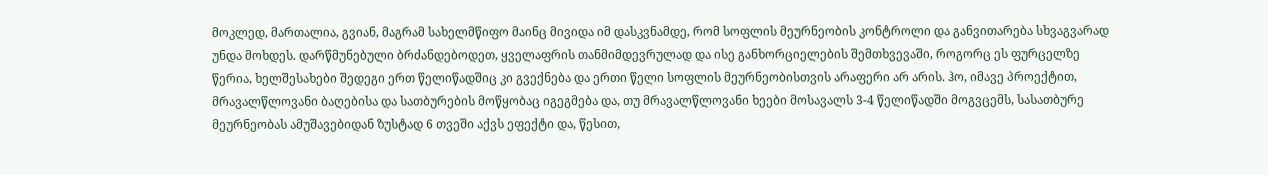მოკლედ, მართალია, გვიან, მაგრამ სახელმწიფო მაინც მივიდა იმ დასკვნამდე, რომ სოფლის მეურნეობის კონტროლი და განვითარება სხვაგვარად უნდა მოხდეს. დარწმუნებული ბრძანდებოდეთ, ყველაფრის თანმიმდევრულად და ისე განხორციელების შემთხვევაში, როგორც ეს ფურცელზე წერია, ხელშესახები შედეგი ერთ წელიწადშიც კი გვექნება და ერთი წელი სოფლის მეურნეობისთვის არაფერი არ არის. ჰო, იმავე პროექტით, მრავალწლოვანი ბაღებისა და სათბურების მოწყობაც იგეგმება და, თუ მრავალწლოვანი ხეები მოსავალს 3-4 წელიწადში მოგვცემს, სასათბურე მეურნეობას ამუშავებიდან ზუსტად 6 თვეში აქვს ეფექტი და, წესით,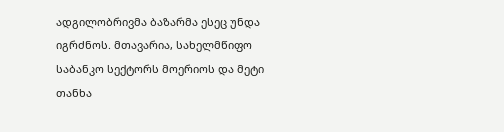ადგილობრივმა ბაზარმა ესეც უნდა იგრძნოს. მთავარია, სახელმწიფო საბანკო სექტორს მოერიოს და მეტი თანხა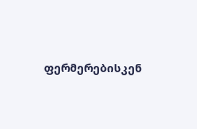ფერმერებისკენ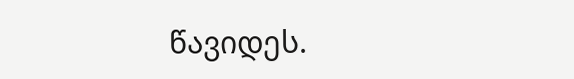წავიდეს.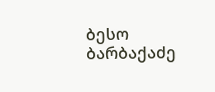ბესო ბარბაქაძე